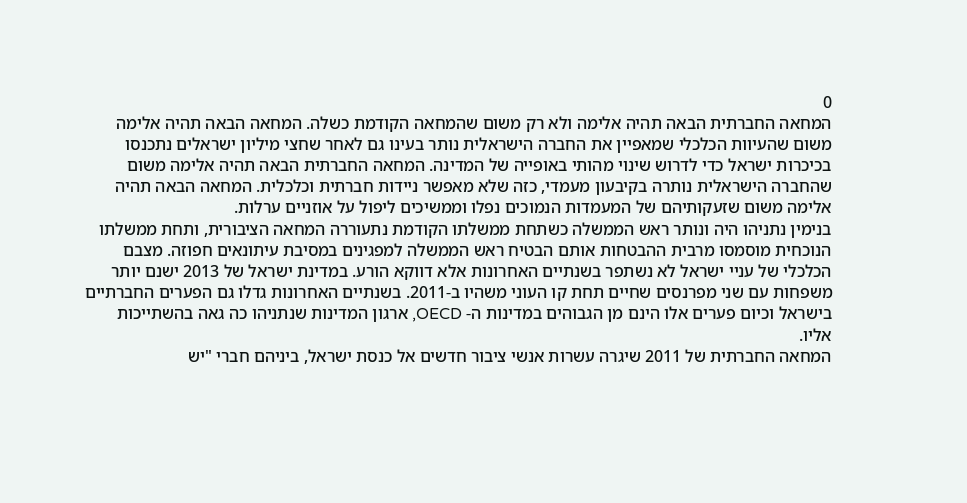0
המחאה החברתית הבאה תהיה אלימה ולא רק משום שהמחאה הקודמת כשלה. המחאה הבאה תהיה אלימה משום שהעיוות הכלכלי שמאפיין את החברה הישראלית נותר בעינו גם לאחר שחצי מיליון ישראלים נתכנסו בכיכרות ישראל כדי לדרוש שינוי מהותי באופייה של המדינה. המחאה החברתית הבאה תהיה אלימה משום שהחברה הישראלית נותרה בקיבעון מעמדי, כזה שלא מאפשר ניידות חברתית וכלכלית. המחאה הבאה תהיה אלימה משום שזעקותיהם של המעמדות הנמוכים נפלו וממשיכים ליפול על אוזניים ערלות.
בנימין נתניהו היה ונותר ראש הממשלה כשתחת ממשלתו הקודמת נתעוררה המחאה הציבורית, ותחת ממשלתו הנוכחית מוסמסו מרבית ההבטחות אותם הבטיח ראש הממשלה למפגינים במסיבת עיתונאים חפוזה. מצבם הכלכלי של עניי ישראל לא נשתפר בשנתיים האחרונות אלא דווקא הורע. במדינת ישראל של 2013 ישנם יותר משפחות עם שני מפרנסים שחיים תחת קו העוני משהיו ב-2011. בשנתיים האחרונות גדלו גם הפערים החברתיים בישראל וכיום פערים אלו הינם מן הגבוהים במדינות ה- OECD, ארגון המדינות שנתניהו כה גאה בהשתייכות אליו.
המחאה החברתית של 2011 שיגרה עשרות אנשי ציבור חדשים אל כנסת ישראל, ביניהם חברי "יש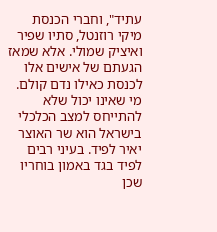עתיד", וחברי הכנסת מיקי רוזנטל, סתיו שפיר ואיציק שמולי. אלא שמאז הגעתם של אישים אלו לכנסת כאילו נדם קולם. מי שאינו יכול שלא להתייחס למצב הכלכלי בישראל הוא שר האוצר יאיר לפיד. בעיני רבים לפיד בגד באמון בוחריו שכן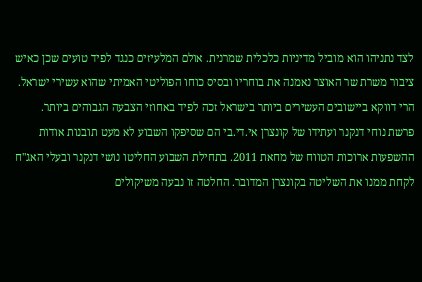לצד נתניהו הוא מוביל מדיניות כלכלית שמרנית. אולם המלעיזים כנגד לפיד טועים שכן כאיש ציבור משרת שר האוצר נאמנה את בוחריו ובסיס כוחו הפוליטי האמיתי שהוא עשירי ישראל. הרי דווקא ביישובים העשירים ביותר בישראל זכה לפיד באחוזי הצבעה הגבוהים ביותר.
פרשת נוחי דנקנר ועתידו של קונצרן אי.די.בי הם שסיפקו השבוע לא מעט תובנות אודות ההשפעות ארוכות הטווח של מחאת 2011. בתחילת השבוע החליטו נושי דנקנר ובעלי האג"ח לקחת ממנו את השליטה בקונצרן המדובר. החלטה זו נבעה משיקולים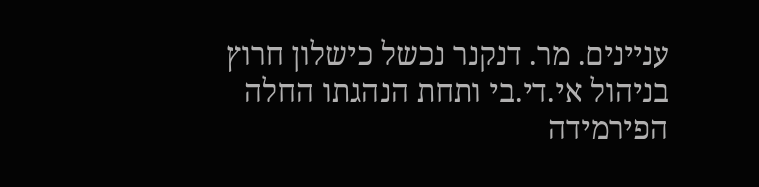עניינים. מר. דנקנר נכשל כישלון חרוץ בניהול אי.די.בי ותחת הנהגתו החלה הפירמידה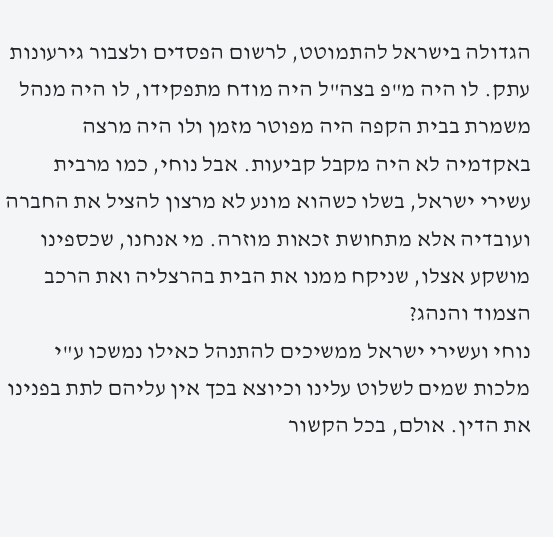הגדולה בישראל להתמוטט, לרשום הפסדים ולצבור גירעונות עתק. לו היה מ"פ בצה"ל היה מודח מתפקידו, לו היה מנהל משמרת בבית הקפה היה מפוטר מזמן ולו היה מרצה באקדמיה לא היה מקבל קביעות. אבל נוחי, כמו מרבית עשירי ישראל, בשלו כשהוא מונע לא מרצון להציל את החברה ועובדיה אלא מתחושת זכאות מוזרה. מי אנחנו, שכספינו מושקע אצלו, שניקח ממנו את הבית בהרצליה ואת הרכב הצמוד והנהג?
נוחי ועשירי ישראל ממשיכים להתנהל כאילו נמשכו ע"י מלכות שמים לשלוט עלינו וכיוצא בכך אין עליהם לתת בפנינו את הדין. אולם, בכל הקשור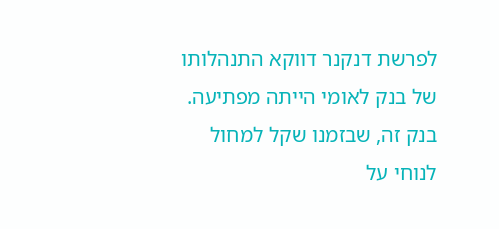לפרשת דנקנר דווקא התנהלותו של בנק לאומי הייתה מפתיעה. בנק זה, שבזמנו שקל למחול לנוחי על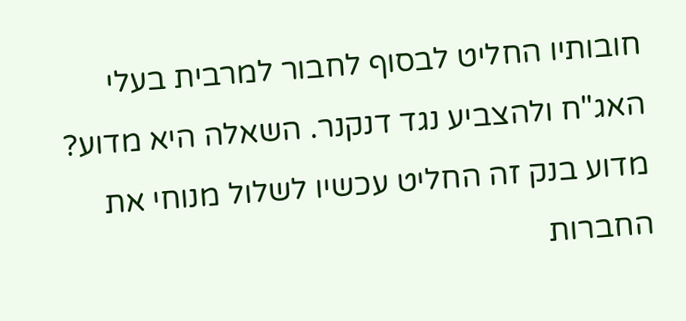חובותיו החליט לבסוף לחבור למרבית בעלי האג"ח ולהצביע נגד דנקנר. השאלה היא מדוע? מדוע בנק זה החליט עכשיו לשלול מנוחי את החברות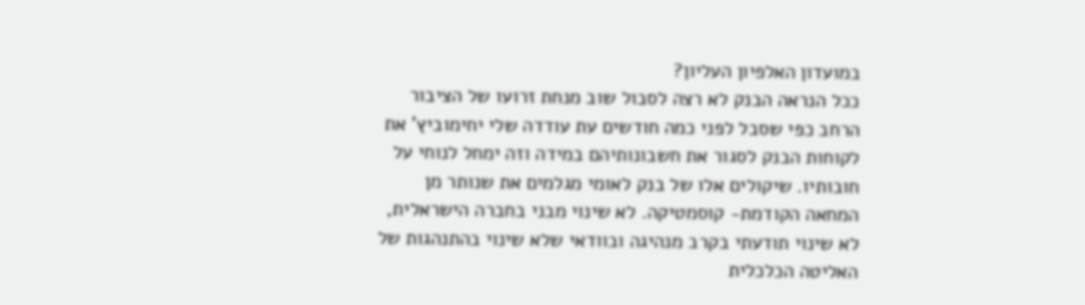במועדון האלפיון העליון?
ככל הנראה הבנק לא רצה לסבול שוב מנחת זרועו של הציבור הרחב כפי שסבל לפני כמה חודשים עת עודדה שלי יחימוביץ' את לקוחות הבנק לסגור את חשבונותיהם במידה וזה ימחל לנוחי על חובותיו. שיקולים אלו של בנק לאומי מגלמים את שנותר מן המחאה הקודמת- קוסמטיקה. לא שינוי מבני בחברה הישראלית, לא שינוי תודעתי בקרב מנהיגה ובוודאי שלא שינוי בהתנהגות של האליטה הכלכלית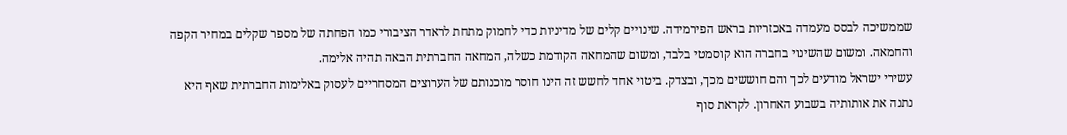שממשיכה לבסס מעמדה באכזריות בראש הפירמידה. שינויים קלים של מדיניות כדי לחמוק מתחת לראדר הציבורי כמו הפחתה של מספר שקלים במחיר הקפה והחמאה. ומשום שהשינוי בחברה הוא קוסמטי בלבד, ומשום שהמחאה הקודמת כשלה, המחאה החברתית הבאה תהיה אלימה.
עשירי ישראל מודעים לכך והם חוששים מכך, ובצדק. ביטוי אחד לחשש זה הינו חוסר מוכנותם של הערוצים המסחריים לעסוק באלימות החברתית שאף היא נתנה את אותותיה בשבוע האחרון. לקראת סוף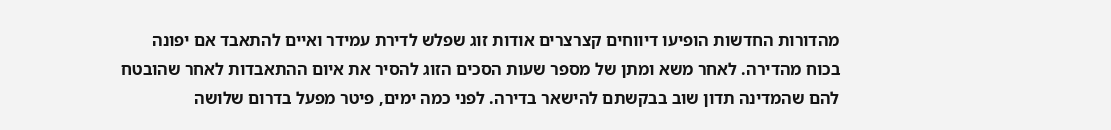מהדורות החדשות הופיעו דיווחים קצרצרים אודות זוג שפלש לדירת עמידר ואיים להתאבד אם יפונה בכוח מהדירה. לאחר משא ומתן של מספר שעות הסכים הזוג להסיר את איום ההתאבדות לאחר שהובטח להם שהמדינה תדון שוב בבקשתם להישאר בדירה. לפני כמה ימים, פיטר מפעל בדרום שלושה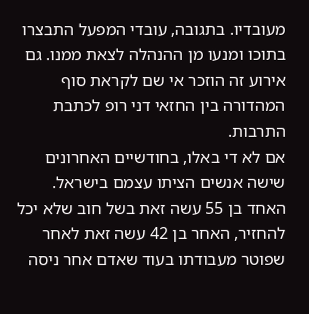מעובדיו. בתגובה, עובדי המפעל התבצרו בתוכו ומנעו מן ההנהלה לצאת ממנו. גם אירוע זה הוזכר אי שם לקראת סוף המהדורה בין החזאי דני רופ לכתבת התרבות.
אם לא די באלו, בחודשיים האחרונים שישה אנשים הציתו עצמם בישראל. האחד בן 55 עשה זאת בשל חוב שלא יכל להחזיר, האחר בן 42 עשה זאת לאחר שפוטר מעבודתו בעוד שאדם אחר ניסה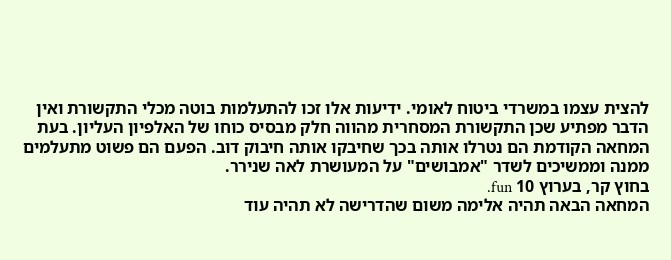להצית עצמו במשרדי ביטוח לאומי. ידיעות אלו זכו להתעלמות בוטה מכלי התקשורת ואין הדבר מפתיע שכן התקשורת המסחרית מהווה חלק מבסיס כוחו של האלפיון העליון. בעת המחאה הקודמת הם נטרלו אותה בכך שחיבקו אותה חיבוק דוב. הפעם הם פשוט מתעלמים ממנה וממשיכים לשדר "אמבושים" על המעושרת לאה שנירר.
בחוץ קר, בערוץ 10 fun.
המחאה הבאה תהיה אלימה משום שהדרישה לא תהיה עוד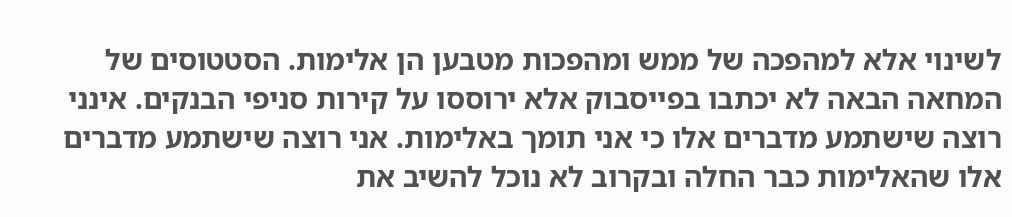לשינוי אלא למהפכה של ממש ומהפכות מטבען הן אלימות. הסטטוסים של המחאה הבאה לא יכתבו בפייסבוק אלא ירוססו על קירות סניפי הבנקים. אינני רוצה שישתמע מדברים אלו כי אני תומך באלימות. אני רוצה שישתמע מדברים אלו שהאלימות כבר החלה ובקרוב לא נוכל להשיב את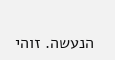הנעשה. זוהי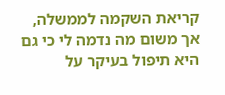קריאת השקמה לממשלה, אך משום מה נדמה לי כי גם היא תיפול בעיקר על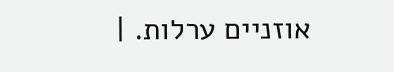אוזניים ערלות. |